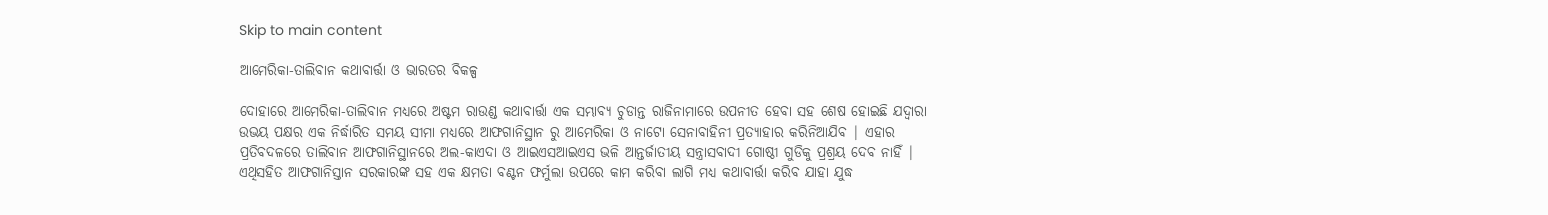Skip to main content

ଆମେରିକା-ତାଲିବାନ କଥାବାର୍ତ୍ତା ଓ ଭାରତର ବିକଳ୍ପ

ଦୋହାରେ ଆମେରିକା-ତାଲିବାନ ମଧ୍ୟରେ ଅଷ୍ଟମ ରାଉଣ୍ଡ କଥାବାର୍ତ୍ତା ଏକ ସମ୍ଭାବ୍ୟ ଚୁଡାନ୍ତ ରାଜିନାମାରେ ଉପନୀତ ହେବା ସହ ଶେଷ ହୋଇଛି ଯଦ୍ୱାରା ଉଭୟ ପକ୍ଷର ଏକ ନିର୍ଦ୍ଧାରିତ ସମୟ ସୀମା ମଧ୍ୟରେ ଆଫଗାନିସ୍ଥାନ ରୁ ଆମେରିକା ଓ ନାଟୋ ସେନାବାହିନୀ ପ୍ରତ୍ୟାହାର କରିନିଆଯିବ | ଏହାର ପ୍ରତିବଦଳରେ ତାଲିବାନ ଆଫଗାନିସ୍ଥାନରେ ଅଲ-କାଏଦା ଓ ଆଇଏସଆଇଏସ ଭଳି ଆନ୍ତର୍ଜାତୀୟ ସନ୍ତ୍ରାସବାଦୀ ଗୋଷ୍ଠୀ ଗୁଡିକୁ ପ୍ରଶ୍ରୟ ଦେବ ନାହିଁ | ଏଥିସହିତ ଆଫଗାନିସ୍ତାନ ସରକାରଙ୍କ ସହ ଏକ କ୍ଷମତା ବଣ୍ଟନ ଫର୍ମୁଲା ଉପରେ କାମ କରିବା ଲାଗି ମଧ୍ୟ କଥାବାର୍ତ୍ତା କରିବ ଯାହା ଯୁଦ୍ଧ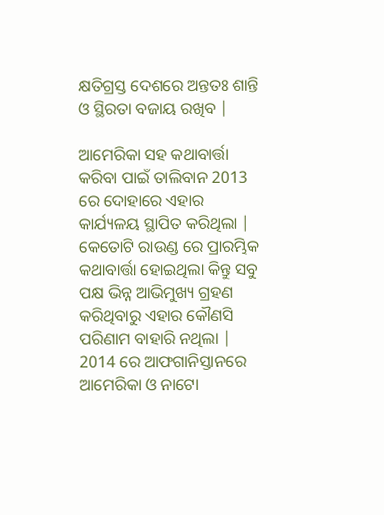କ୍ଷତିଗ୍ରସ୍ତ ଦେଶରେ ଅନ୍ତତଃ ଶାନ୍ତି ଓ ସ୍ଥିରତା ବଜାୟ ରଖିବ |

ଆମେରିକା ସହ କଥାବାର୍ତ୍ତା କରିବା ପାଇଁ ତାଲିବାନ 2013 ରେ ଦୋହାରେ ଏହାର କାର୍ଯ୍ୟଳୟ ସ୍ଥାପିତ କରିଥିଲା | କେତୋଟି ରାଉଣ୍ଡ ରେ ପ୍ରାରମ୍ଭିକ କଥାବାର୍ତ୍ତା ହୋଇଥିଲା କିନ୍ତୁ ସବୁ ପକ୍ଷ ଭିନ୍ନ ଆଭିମୁଖ୍ୟ ଗ୍ରହଣ କରିଥିବାରୁ ଏହାର କୌଣସି ପରିଣାମ ବାହାରି ନଥିଲା | 2014 ରେ ଆଫଗାନିସ୍ତାନରେ ଆମେରିକା ଓ ନାଟୋ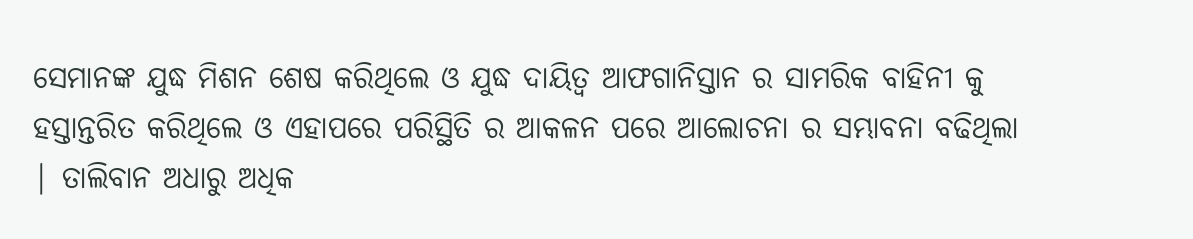ସେମାନଙ୍କ ଯୁଦ୍ଧ ମିଶନ ଶେଷ କରିଥିଲେ ଓ ଯୁଦ୍ଧ ଦାୟିତ୍ଵ ଆଫଗାନିସ୍ତାନ ର ସାମରିକ ବାହିନୀ କୁ ହସ୍ତାନ୍ତରିତ କରିଥିଲେ ଓ ଏହାପରେ ପରିସ୍ଥିତି ର ଆକଳନ ପରେ ଆଲୋଚନା ର ସମ୍ଭାବନା ବଢିଥିଲା | ତାଲିବାନ ଅଧାରୁ ଅଧିକ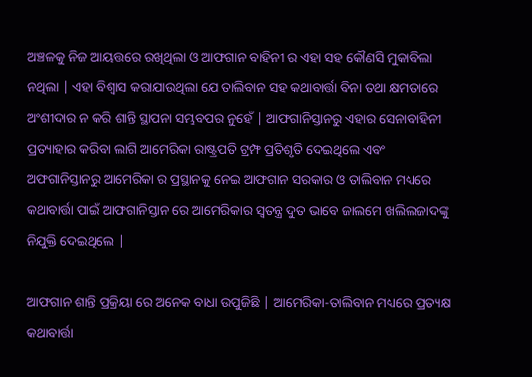ଅଞ୍ଚଳକୁ ନିଜ ଆୟତ୍ତରେ ରଖିଥିଲା ଓ ଆଫଗାନ ବାହିନୀ ର ଏହା ସହ କୌଣସି ମୁକାବିଲା ନଥିଲା | ଏହା ବିଶ୍ଵାସ କରାଯାଉଥିଲା ଯେ ତାଲିବାନ ସହ କଥାବାର୍ତ୍ତା ବିନା ତଥା କ୍ଷମତାରେ ଅଂଶୀଦାର ନ କରି ଶାନ୍ତି ସ୍ଥାପନା ସମ୍ଭବପର ନୁହେଁ | ଆଫଗାନିସ୍ତାନରୁ ଏହାର ସେନାବାହିନୀ ପ୍ରତ୍ୟାହାର କରିବା ଲାଗି ଆମେରିକା ରାଷ୍ଟ୍ରପତି ଟ୍ରମ୍ଫ ପ୍ରତିଶୃତି ଦେଇଥିଲେ ଏବଂ ଅଫଗାନିସ୍ତାନରୁ ଆମେରିକା ର ପ୍ରସ୍ଥାନକୁ ନେଇ ଆଫଗାନ ସରକାର ଓ ତାଲିବାନ ମଧ୍ୟରେ କଥାବାର୍ତ୍ତା ପାଇଁ ଆଫଗାନିସ୍ତାନ ରେ ଆମେରିକାର ସ୍ଵତନ୍ତ୍ର ଦୁତ ଭାବେ ଜାଲମେ ଖଲିଲଜାଦଙ୍କୁ ନିଯୁକ୍ତି ଦେଇଥିଲେ |

ଆଫଗାନ ଶାନ୍ତି ପ୍ରକ୍ରିୟା ରେ ଅନେକ ବାଧା ଉପୁଜିଛି | ଆମେରିକା-ତାଲିବାନ ମଧ୍ୟରେ ପ୍ରତ୍ୟକ୍ଷ କଥାବାର୍ତ୍ତା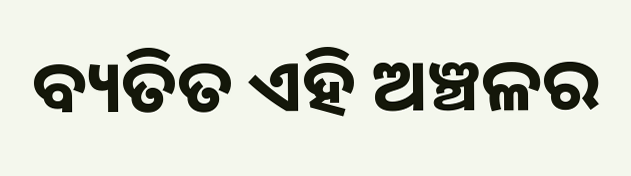ବ୍ୟତିତ ଏହି ଅଞ୍ଚଳର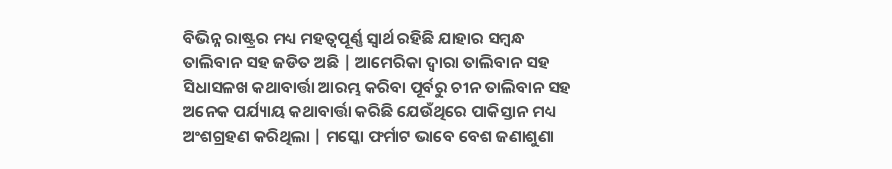ବିଭିନ୍ନ ରାଷ୍ଟ୍ରର ମଧ୍ୟ ମହତ୍ବପୂର୍ଣ୍ଣ ସ୍ଵାର୍ଥ ରହିଛି ଯାହାର ସମ୍ବନ୍ଧ ତାଲିବାନ ସହ ଜଡିତ ଅଛି | ଆମେରିକା ଦ୍ଵାରା ତାଲିବାନ ସହ ସିଧାସଳଖ କଥାବାର୍ତ୍ତା ଆରମ୍ଭ କରିବା ପୂର୍ବରୁ ଚୀନ ତାଲିବାନ ସହ ଅନେକ ପର୍ଯ୍ୟାୟ କଥାବାର୍ତ୍ତା କରିଛି ଯେଉଁଥିରେ ପାକିସ୍ତାନ ମଧ୍ୟ ଅଂଶଗ୍ରହଣ କରିଥିଲା | ମସ୍କୋ ଫର୍ମାଟ ଭାବେ ବେଶ ଜଣାଶୁଣା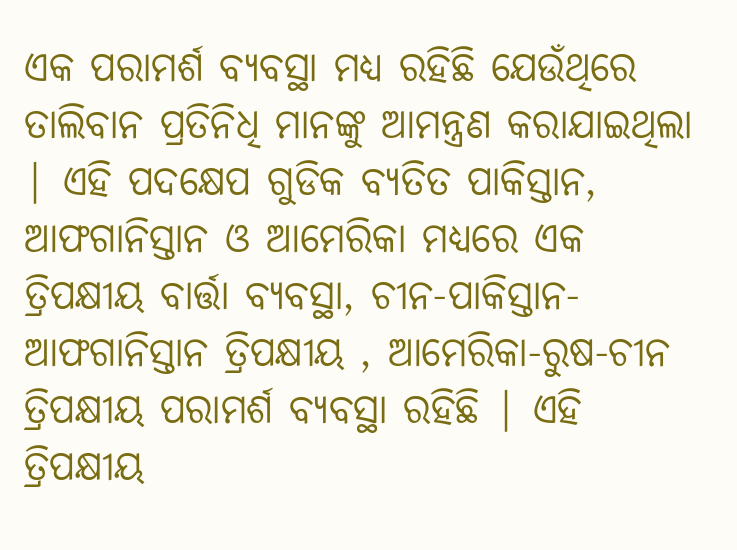ଏକ ପରାମର୍ଶ ବ୍ୟବସ୍ଥା ମଧ୍ୟ ରହିଛି ଯେଉଁଥିରେ ତାଲିବାନ ପ୍ରତିନିଧି ମାନଙ୍କୁ ଆମନ୍ତ୍ରଣ କରାଯାଇଥିଲା | ଏହି ପଦକ୍ଷେପ ଗୁଡିକ ବ୍ୟତିତ ପାକିସ୍ତାନ, ଆଫଗାନିସ୍ତାନ ଓ ଆମେରିକା ମଧ୍ୟରେ ଏକ ତ୍ରିପକ୍ଷୀୟ ବାର୍ତ୍ତା ବ୍ୟବସ୍ଥା, ଚୀନ-ପାକିସ୍ତାନ-ଆଫଗାନିସ୍ତାନ ତ୍ରିପକ୍ଷୀୟ , ଆମେରିକା-ରୁଷ-ଚୀନ ତ୍ରିପକ୍ଷୀୟ ପରାମର୍ଶ ବ୍ୟବସ୍ଥା ରହିଛି | ଏହି ତ୍ରିପକ୍ଷୀୟ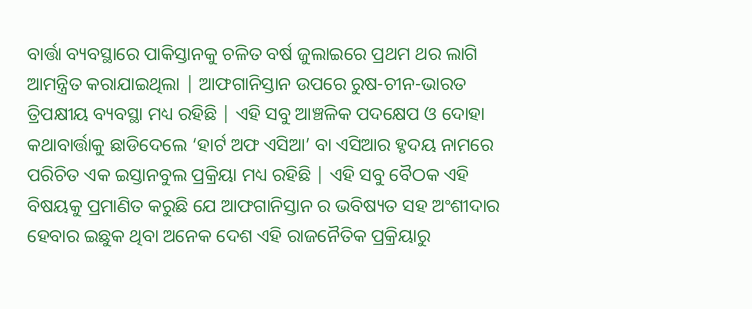ବାର୍ତ୍ତା ବ୍ୟବସ୍ଥାରେ ପାକିସ୍ତାନକୁ ଚଳିତ ବର୍ଷ ଜୁଲାଇରେ ପ୍ରଥମ ଥର ଲାଗି ଆମନ୍ତ୍ରିତ କରାଯାଇଥିଲା | ଆଫଗାନିସ୍ତାନ ଉପରେ ରୁଷ-ଚୀନ-ଭାରତ ତ୍ରିପକ୍ଷୀୟ ବ୍ୟବସ୍ଥା ମଧ୍ୟ ରହିଛି | ଏହି ସବୁ ଆଞ୍ଚଳିକ ପଦକ୍ଷେପ ଓ ଦୋହା କଥାବାର୍ତ୍ତାକୁ ଛାଡିଦେଲେ ‘ହାର୍ଟ ଅଫ ଏସିଆ’ ବା ଏସିଆର ହୃଦୟ ନାମରେ ପରିଚିତ ଏକ ଇସ୍ତାନବୁଲ ପ୍ରକ୍ରିୟା ମଧ୍ୟ ରହିଛି | ଏହି ସବୁ ବୈଠକ ଏହି ବିଷୟକୁ ପ୍ରମାଣିତ କରୁଛି ଯେ ଆଫଗାନିସ୍ତାନ ର ଭବିଷ୍ୟତ ସହ ଅଂଶୀଦାର ହେବାର ଇଛୁକ ଥିବା ଅନେକ ଦେଶ ଏହି ରାଜନୈତିକ ପ୍ରକ୍ରିୟାରୁ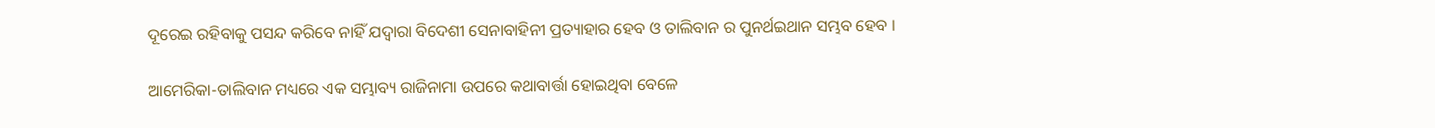ଦୂରେଇ ରହିବାକୁ ପସନ୍ଦ କରିବେ ନାହିଁ ଯଦ୍ୱାରା ବିଦେଶୀ ସେନାବାହିନୀ ପ୍ରତ୍ୟାହାର ହେବ ଓ ତାଲିବାନ ର ପୁନର୍ଥଇଥାନ ସମ୍ଭବ ହେବ ।

ଆମେରିକା-ତାଲିବାନ ମଧ୍ୟରେ ଏକ ସମ୍ଭାବ୍ୟ ରାଜିନାମା ଉପରେ କଥାବାର୍ତ୍ତା ହୋଇଥିବା ବେଳେ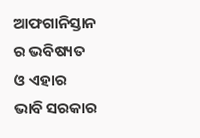ଆଫଗାନିସ୍ତାନ ର ଭବିଷ୍ୟତ ଓ ଏହାର ଭାବି ସରକାର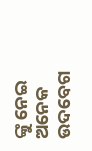ଙ୍କୁ ନେଇ ଅନେକ ଉଦବେଗ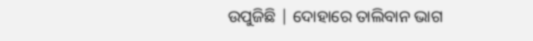ଉପୁଜିଛି | ଦୋହାରେ ତାଲିବାନ ଭାଗ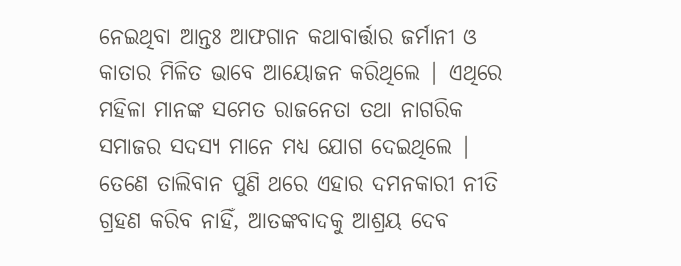ନେଇଥିବା ଆନ୍ତଃ ଆଫଗାନ କଥାବାର୍ତ୍ତାର ଜର୍ମାନୀ ଓ କାତାର ମିଳିତ ଭାବେ ଆୟୋଜନ କରିଥିଲେ | ଏଥିରେ ମହିଳା ମାନଙ୍କ ସମେତ ରାଜନେତା ତଥା ନାଗରିକ ସମାଜର ସଦସ୍ୟ ମାନେ ମଧ୍ୟ ଯୋଗ ଦେଇଥିଲେ | ତେଣେ ତାଲିବାନ ପୁଣି ଥରେ ଏହାର ଦମନକାରୀ ନୀତି ଗ୍ରହଣ କରିବ ନାହିଁ, ଆତଙ୍କବାଦକୁ ଆଶ୍ରୟ ଦେବ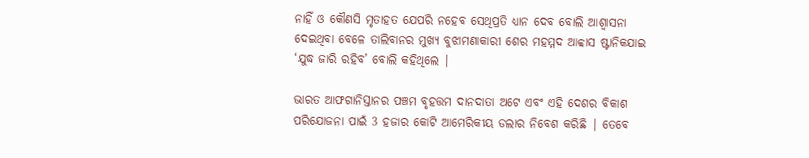ନାହିଁ ଓ କୌଣସି ମୃତାହତ ଯେପରି ନହେବ ସେଥିପ୍ରତି ଧ୍ୟାନ ଦେବ ବୋଲି ଆଶ୍ଵାସନା ଦେଇଥିବା ବେଳେ ତାଲିବାନର ମୁଖ୍ୟ ବୁଝାମଣାକାରୀ ଶେର ମହମ୍ମଦ ଆବ୍ବାସ ଷ୍ଟାନିକଯାଇ ‘ଯୁଦ୍ଧ ଜାରି ରହିବ’ ବୋଲି କହିଥିଲେ |

ଭାରତ ଆଫଗାନିସ୍ତାନର ପଞ୍ଚମ ବୃହତ୍ତମ ଦାନଦାତା ଅଟେ ଏବଂ ଏହି ଦେଶର ବିକାଶ ପରିଯୋଜନା ପାଇଁ 3 ହଜାର କୋଟି ଆମେରିକୀୟ ଡଲାର ନିବେଶ କରିଛି | ତେବେ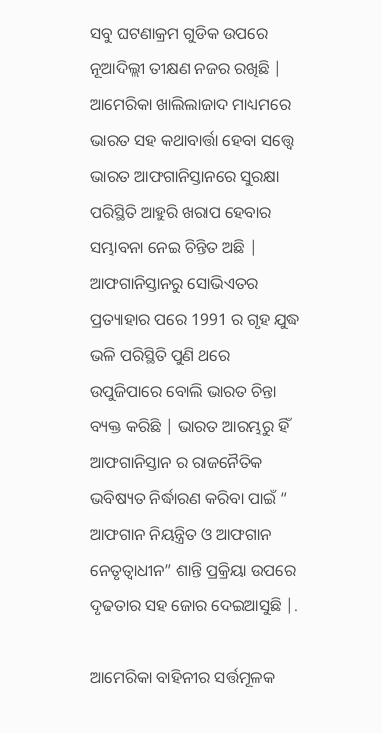ସବୁ ଘଟଣାକ୍ରମ ଗୁଡିକ ଉପରେ ନୂଆଦିଲ୍ଲୀ ତୀକ୍ଷଣ ନଜର ରଖିଛି | ଆମେରିକା ଖାଲିଲାଜାଦ ମାଧ୍ୟମରେ ଭାରତ ସହ କଥାବାର୍ତ୍ତା ହେବା ସତ୍ତ୍ୱେ ଭାରତ ଆଫଗାନିସ୍ତାନରେ ସୁରକ୍ଷା ପରିସ୍ଥିତି ଆହୁରି ଖରାପ ହେବାର ସମ୍ଭାବନା ନେଇ ଚିନ୍ତିତ ଅଛି | ଆଫଗାନିସ୍ତାନରୁ ସୋଭିଏତର ପ୍ରତ୍ୟାହାର ପରେ 1991 ର ଗୃହ ଯୁଦ୍ଧ ଭଳି ପରିସ୍ଥିତି ପୁଣି ଥରେ ଉପୁଜିପାରେ ବୋଲି ଭାରତ ଚିନ୍ତା ବ୍ୟକ୍ତ କରିଛି | ଭାରତ ଆରମ୍ଭରୁ ହିଁ ଆଫଗାନିସ୍ତାନ ର ରାଜନୈତିକ ଭବିଷ୍ୟତ ନିର୍ଦ୍ଧାରଣ କରିବା ପାଇଁ “ ଆଫଗାନ ନିୟନ୍ତ୍ରିତ ଓ ଆଫଗାନ ନେତୃତ୍ଵାଧୀନ” ଶାନ୍ତି ପ୍ରକ୍ରିୟା ଉପରେ ଦୃଢତାର ସହ ଜୋର ଦେଇଆସୁଛି |.

ଆମେରିକା ବାହିନୀର ସର୍ତ୍ତମୂଳକ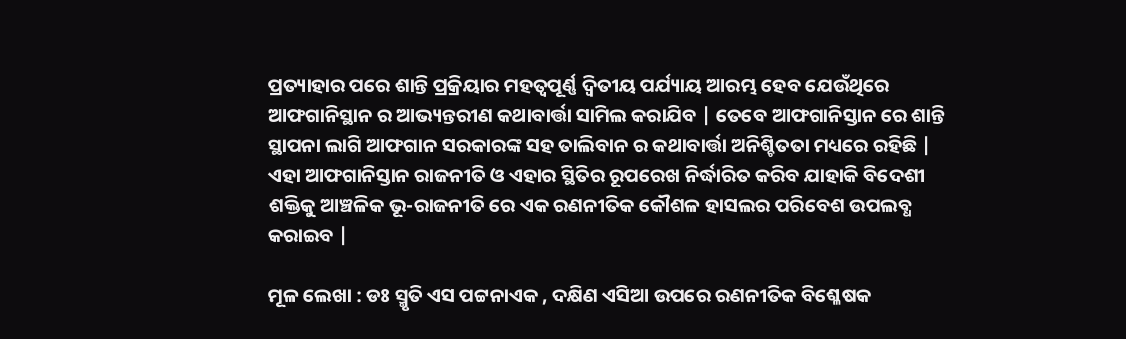ପ୍ରତ୍ୟାହାର ପରେ ଶାନ୍ତି ପ୍ରକ୍ରିୟାର ମହତ୍ବପୂର୍ଣ୍ଣ ଦ୍ଵିତୀୟ ପର୍ଯ୍ୟାୟ ଆରମ୍ଭ ହେବ ଯେଉଁଥିରେ ଆଫଗାନିସ୍ଥାନ ର ଆଭ୍ୟନ୍ତରୀଣ କଥାବାର୍ତ୍ତା ସାମିଲ କରାଯିବ | ତେବେ ଆଫଗାନିସ୍ତାନ ରେ ଶାନ୍ତି ସ୍ଥାପନା ଲାଗି ଆଫଗାନ ସରକାରଙ୍କ ସହ ତାଲିବାନ ର କଥାବାର୍ତ୍ତା ଅନିଶ୍ଚିତତା ମଧ୍ୟରେ ରହିଛି | ଏହା ଆଫଗାନିସ୍ତାନ ରାଜନୀତି ଓ ଏହାର ସ୍ଥିତିର ରୂପରେଖ ନିର୍ଦ୍ଧାରିତ କରିବ ଯାହାକି ବିଦେଶୀ ଶକ୍ତିକୁ ଆଞ୍ଚଳିକ ଭୂ-ରାଜନୀତି ରେ ଏକ ରଣନୀତିକ କୌଶଳ ହାସଲର ପରିବେଶ ଉପଲବ୍ଧ କରାଇବ |

ମୂଳ ଲେଖା : ଡଃ ସ୍ମୃତି ଏସ ପଟ୍ଟନାଏକ , ଦକ୍ଷିଣ ଏସିଆ ଉପରେ ରଣନୀତିକ ବିଶ୍ଳେଷକ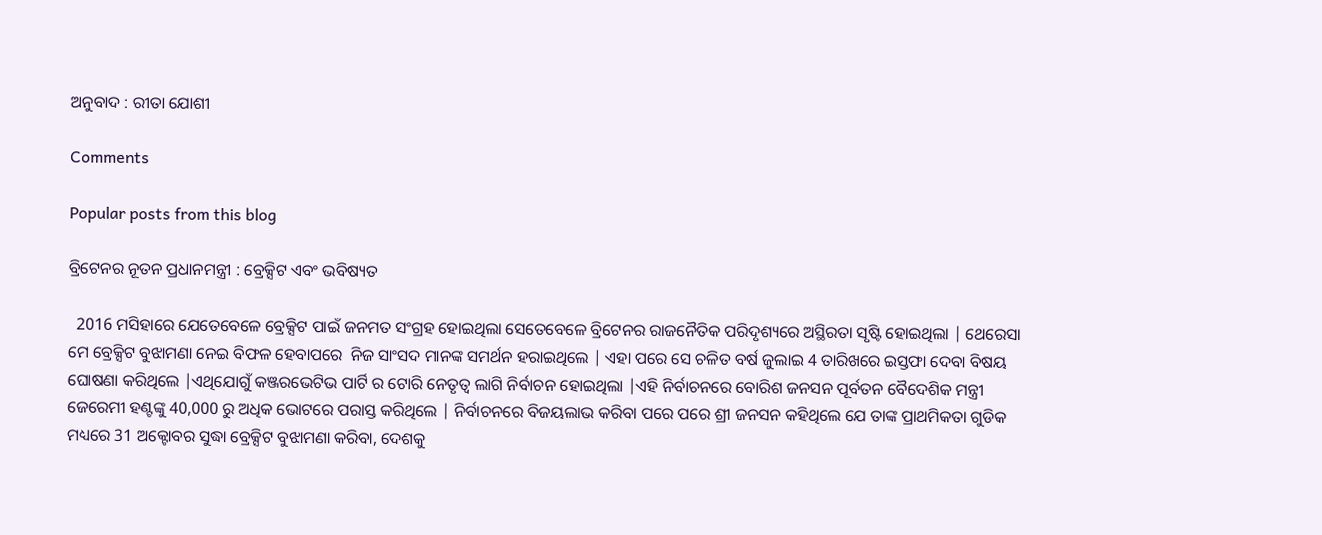ଅନୁବାଦ : ରୀତା ଯୋଶୀ

Comments

Popular posts from this blog

ବ୍ରିଟେନର ନୂତନ ପ୍ରଧାନମନ୍ତ୍ରୀ : ବ୍ରେକ୍ସିଟ ଏବଂ ଭବିଷ୍ୟତ

  2016 ମସିହାରେ ଯେତେବେଳେ ବ୍ରେକ୍ସିଟ ପାଇଁ ଜନମତ ସଂଗ୍ରହ ହୋଇଥିଲା ସେତେବେଳେ ବ୍ରିଟେନର ରାଜନୈତିକ ପରିଦୃଶ୍ୟରେ ଅସ୍ଥିରତା ସୃଷ୍ଟି ହୋଇଥିଲା | ଥେରେସା ମେ ବ୍ରେକ୍ସିଟ ବୁଝାମଣା ନେଇ ବିଫଳ ହେବାପରେ  ନିଜ ସାଂସଦ ମାନଙ୍କ ସମର୍ଥନ ହରାଇଥିଲେ | ଏହା ପରେ ସେ ଚଳିତ ବର୍ଷ ଜୁଲାଇ 4 ତାରିଖରେ ଇସ୍ତଫା ଦେବା ବିଷୟ ଘୋଷଣା କରିଥିଲେ |ଏଥିଯୋଗୁଁ କଞ୍ଜରଭେଟିଭ ପାର୍ଟି ର ଟୋରି ନେତୃତ୍ବ ଲାଗି ନିର୍ବାଚନ ହୋଇଥିଲା |ଏହି ନିର୍ବାଚନରେ ବୋରିଶ ଜନସନ ପୂର୍ବତନ ବୈଦେଶିକ ମନ୍ତ୍ରୀ  ଜେରେମୀ ହଣ୍ଟଙ୍କୁ 40,000 ରୁ ଅଧିକ ଭୋଟରେ ପରାସ୍ତ କରିଥିଲେ | ନିର୍ବାଚନରେ ବିଜୟଲାଭ କରିବା ପରେ ପରେ ଶ୍ରୀ ଜନସନ କହିଥିଲେ ଯେ ତାଙ୍କ ପ୍ରାଥମିକତା ଗୁଡିକ ମଧ୍ୟରେ 31 ଅକ୍ଟୋବର ସୁଦ୍ଧା ବ୍ରେକ୍ସିଟ ବୁଝାମଣା କରିବା, ଦେଶକୁ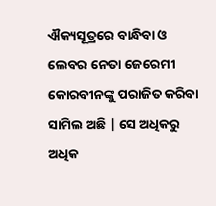ଐକ୍ୟସୂତ୍ରରେ ବାନ୍ଧିବା ଓ ଲେବର ନେତା ଜେରେମୀ କୋରବୀନଙ୍କୁ ପରାଜିତ କରିବା ସାମିଲ ଅଛି | ସେ ଅଧିକରୁ ଅଧିକ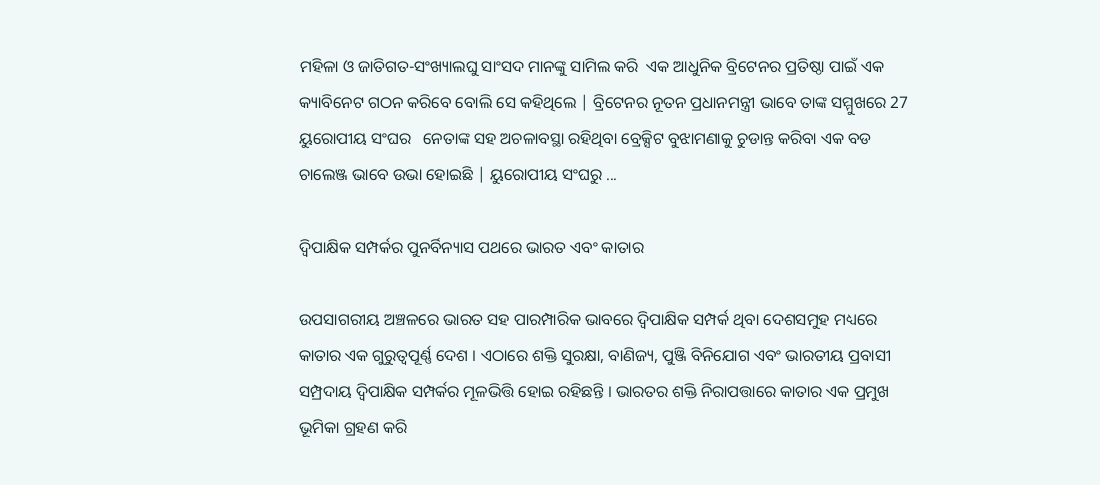ମହିଳା ଓ ଜାତିଗତ-ସଂଖ୍ୟାଲଘୁ ସାଂସଦ ମାନଙ୍କୁ ସାମିଲ କରି  ଏକ ଆଧୁନିକ ବ୍ରିଟେନର ପ୍ରତିଷ୍ଠା ପାଇଁ ଏକ କ୍ୟାବିନେଟ ଗଠନ କରିବେ ବୋଲି ସେ କହିଥିଲେ | ବ୍ରିଟେନର ନୂତନ ପ୍ରଧାନମନ୍ତ୍ରୀ ଭାବେ ତାଙ୍କ ସମ୍ମୁଖରେ 27 ୟୁରୋପୀୟ ସଂଘର   ନେତାଙ୍କ ସହ ଅଚଳାବସ୍ଥା ରହିଥିବା ବ୍ରେକ୍ସିଟ ବୁଝାମଣାକୁ ଚୁଡାନ୍ତ କରିବା ଏକ ବଡ ଚାଲେଞ୍ଜ ଭାବେ ଉଭା ହୋଇଛି | ୟୁରୋପୀୟ ସଂଘରୁ ...

ଦ୍ୱିପାକ୍ଷିକ ସମ୍ପର୍କର ପୁନର୍ବିନ୍ୟାସ ପଥରେ ଭାରତ ଏବଂ କାତାର

ଉପସାଗରୀୟ ଅଞ୍ଚଳରେ ଭାରତ ସହ ପାରମ୍ପାରିକ ଭାବରେ ଦ୍ୱିପାକ୍ଷିକ ସମ୍ପର୍କ ଥିବା ଦେଶସମୁହ ମଧ୍ୟରେ କାତାର ଏକ ଗୁରୁତ୍ୱପୂର୍ଣ୍ଣ ଦେଶ । ଏଠାରେ ଶକ୍ତି ସୁରକ୍ଷା, ବାଣିଜ୍ୟ, ପୁଞ୍ଜି ବିନିଯୋଗ ଏବଂ ଭାରତୀୟ ପ୍ରବାସୀ ସମ୍ପ୍ରଦାୟ ଦ୍ୱିପାକ୍ଷିକ ସମ୍ପର୍କର ମୂଳଭିତ୍ତି ହୋଇ ରହିଛନ୍ତି । ଭାରତର ଶକ୍ତି ନିରାପତ୍ତାରେ କାତାର ଏକ ପ୍ରମୁଖ ଭୂମିକା ଗ୍ରହଣ କରି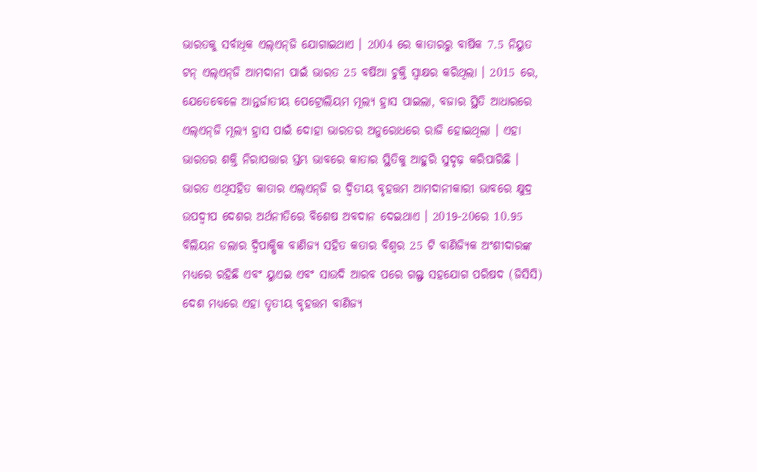ଭାରତକୁ ସର୍ବାଧିକ ଏଲ୍‌ଏନ୍‌ଜି ଯୋଗାଇଥାଏ । 2004 ରେ କାତାରରୁ ବାର୍ଷିକ 7.5 ନିୟୁତ ଟନ୍ ଏଲ୍‌ଏନ୍‌ଜି ଆମଦାନୀ ପାଇଁ ଭାରତ 25 ବର୍ଷିଆ ଚୁକ୍ତି ସ୍ୱାକ୍ଷର କରିଥିଲା । 2015 ରେ, ଯେତେବେଳେ ଆନ୍ତର୍ଜାତୀୟ ପେଟ୍ରୋଲିୟମ ମୂଲ୍ୟ ହ୍ରାସ ପାଇଲା, ବଜାର ସ୍ଥିତି ଆଧାରରେ ଏଲ୍‌ଏନ୍‌ଜି ମୂଲ୍ୟ ହ୍ରାସ ପାଇଁ ଦୋହା ଭାରତର ଅନୁରୋଧରେ ରାଜି ହୋଇଥିଲା । ଏହା ଭାରତର ଶକ୍ତି ନିରାପତ୍ତାର ସ୍ତମ୍ଭ ଭାବରେ କାତାର ସ୍ଥିତିକୁ ଆହୁରି ସୁଦୃଢ଼ କରିପାରିଛି । ଭାରତ ଏଥିସହିତ କାତାର ଏଲ୍‌ଏନ୍‌ଜି ର ଦ୍ୱିତୀୟ ବୃହତ୍ତମ ଆମଦାନୀକାରୀ ଭାବରେ କ୍ଷୁଦ୍ର ଉପଦ୍ୱୀପ ଦେଶର ଅର୍ଥନୀତିରେ ବିଶେଷ ଅବଦାନ ଦେଇଥାଏ । 2019-20ରେ 10.95 ବିଲିୟନ ଡଲାର ଦ୍ୱିପାକ୍ଷିକ ବାଣିଜ୍ୟ ସହିତ କତାର ବିଶ୍ୱର 25 ଟି ବାଣିଜ୍ୟିକ ଅଂଶୀଦାରଙ୍କ ମଧ୍ୟରେ ରହିଛି ଏବଂ ୟୁଏଇ ଏବଂ ସାଉଦି ଆରବ ପରେ ଗଲ୍ଫ ସହଯୋଗ ପରିଷଦ (ଜିସିସି) ଦେଶ ମଧ୍ୟରେ ଏହା ତୃତୀୟ ବୃହତ୍ତମ ବାଣିଜ୍ୟ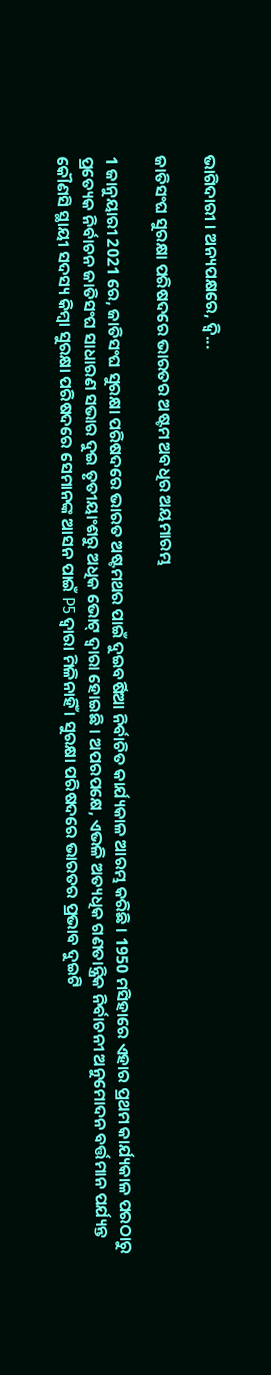ଭାଗିଦାରୀ । ଅନ୍ୟପକ୍ଷରେ, ଦ୍ୱି...

ଜାତିସଂଘ ସୁରକ୍ଷା ପରିଷଦରେ ଭାରତର ଅଷ୍ଟମ ଅବଧିର ଅୟମାରମ୍ଭ

1 ଜାନୁୟାରୀ 2021 ରେ, ଜାତିସଂଘ ସୁରକ୍ଷା ପରିଷଦରେ ଭାରତ ଅଷ୍ଟମଥର ପାଇଁ ଦୁଇବର୍ଷିଆ ନିର୍ବାଚିତ କାର୍ଯ୍ୟକାଳ ଆରମ୍ଭ କରିଛି । 1950 ମସିହାରେ ଏହାର ପ୍ରଥମ କାର୍ଯ୍ୟକାଳ ପରଠାରୁ ପ୍ରତ୍ୟେକ ନିର୍ବାଚନ ଜାତିସଂଘ ସାଧାରଣ ସଭାର ଦୁଇ ତୃତୀୟାଂଶରୁ ଅଧିକ ଭୋଟ୍ ଦ୍ବାରା ହୋଇଛି । ଅପରପକ୍ଷେ, ଏଭଳି ଅତ୍ୟଧିକ ଗଣତାନ୍ତ୍ରିକ ନିର୍ବାଚନୀ ଅନୁମୋଦନ ବର୍ତ୍ତମାନ ପର୍ଯ୍ୟନ୍ତ କୌଣସି ସ୍ଥାୟୀ ସଦସ୍ୟ କିମ୍ବା ସୁରକ୍ଷା ପରିଷଦରେ ସେମାନଙ୍କ ଆସନ ପାଇଁ P5 ଦ୍ୱାରା ମିଳିନାହିଁ । ସୁରକ୍ଷା ପରିଷଦରେ ଭାରତର ପ୍ରଭାବ ଦୁଇଟି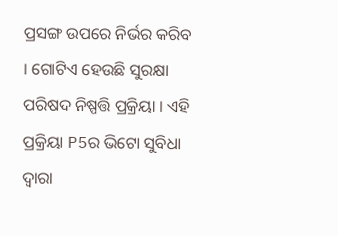ପ୍ରସଙ୍ଗ ଉପରେ ନିର୍ଭର କରିବ । ଗୋଟିଏ ହେଉଛି ସୁରକ୍ଷା ପରିଷଦ ନିଷ୍ପତ୍ତି ପ୍ରକ୍ରିୟା । ଏହି ପ୍ରକ୍ରିୟା P5ର ଭିଟୋ ସୁବିଧା ଦ୍ୱାରା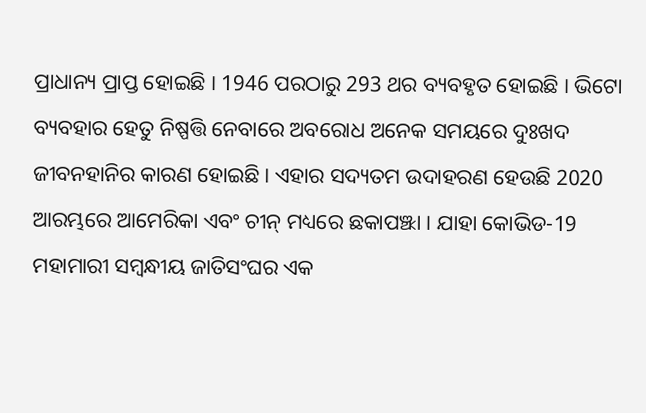ପ୍ରାଧାନ୍ୟ ପ୍ରାପ୍ତ ହୋଇଛି । 1946 ପରଠାରୁ 293 ଥର ବ୍ୟବହୃତ ହୋଇଛି । ଭିଟୋ ବ୍ୟବହାର ହେତୁ ନିଷ୍ପତ୍ତି ନେବାରେ ଅବରୋଧ ଅନେକ ସମୟରେ ଦୁଃଖଦ ଜୀବନହାନିର କାରଣ ହୋଇଛି । ଏହାର ସଦ୍ୟତମ ଉଦାହରଣ ହେଉଛି 2020 ଆରମ୍ଭରେ ଆମେରିକା ଏବଂ ଚୀନ୍ ମଧ୍ୟରେ ଛକାପଞ୍ଝା । ଯାହା କୋଭିଡ-19 ମହାମାରୀ ସମ୍ବନ୍ଧୀୟ ଜାତିସଂଘର ଏକ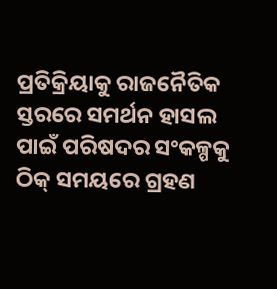ପ୍ରତିକ୍ରିୟାକୁ ରାଜନୈତିକ ସ୍ତରରେ ସମର୍ଥନ ହାସଲ ପାଇଁ ପରିଷଦର ସଂକଳ୍ପକୁ ଠିକ୍ ସମୟରେ ଗ୍ରହଣ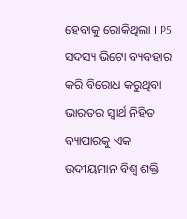ହେବାକୁ ରୋକିଥିଲା । P5 ସଦସ୍ୟ ଭିଟୋ ବ୍ୟବହାର କରି ବିରୋଧ କରୁଥିବା ଭାରତର ସ୍ବାର୍ଥ ନିହିତ ବ୍ୟାପାରକୁ ଏକ ଉଦୀୟମାନ ବିଶ୍ୱ ଶକ୍ତି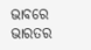ଭାବରେ ଭାରତର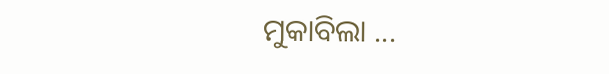ମୁକାବିଲା ...